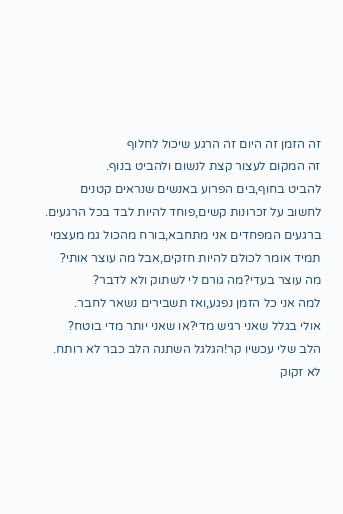זה הזמן זה היום זה הרגע שיכול לחלוף
זה המקום לעצור קצת לנשום ולהביט בנוף.
להביט בחוף,בים הפרוע באנשים שנראים קטנים
לחשוב על זכרונות קשים,פוחד להיות לבד בכל הרגעים.
ברגעים המפחדים אני מתחבא,בורח מהכול גמ מעצמי
תמיד אומר לכולם להיות חזקים,אבל מה עוצר אותי?
מה עוצר בעדי?מה גורם לי לשתוק ולא לדבר?
למה אני כל הזמן נפגע,ואז תשבירים נשאר לחבר.
אולי בגלל שאני רגיש מדי?או שאני יותר מדי בוטח?
הלב שלי עכשיו קר!הגלגל השתנה הלב כבר לא רותח.
לא זקוק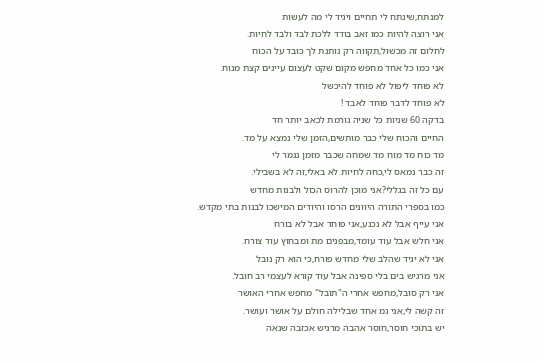למנתח,שינתח לי תחיים ויגיד לי מה לעשות
אני רוצה להיות כמו זאב בודד ללכת לבד ולבד לחיות.
לחלום זה מכשול,תקווה רק נותנת לך כובד על הכוח
אני כמו כל אחד מחפש מקום שקט לעצום עיינים קצת מנוח.
לא פוחד ליפול לא פוחד להיכשל
לא פוחד לדבר פוחד לאבד !
בדקה 60 שניות כל שניה גורמת לכאב יותר חד
החיים והכוח שלי כבר מותשים,הזמן שלי נמצא על מד.
מד כוח מד מוח מד שמחה שכבר מזמן נגמר לי
זה כבר נמאס לי,כחה לחיות לא באלי,זה לא בשבילי.
עם כל זה בגללי?אני מוכן להרוס הכול ולבנות מחדש
כמו בספרי התורה היוונים הרסו והיודים המישכו לבנות בתי מקדש.
אני עייף אבל לא נכנע,אני פוחד אבל לא בורח
אני חלש אבל עוד עומד,מבפנים מת ומבחוץ עוד צורח.
אני לא יגיד שהלב שלי מחדש פורח,כי הוא רק נובל
אני מרגיש בים בלי ספינה אבל עוד קורא לעצמי רב חובל.
אני רק סובל,מחפש אחרי ה"תובל" מחפש אחרי האושר
זה קשה לי,אני גמ אחד שבלילה חולם על אושר ועושר.
יש בתוכי חוסר,חוסר אהבה מרגיש אכזבה שנאה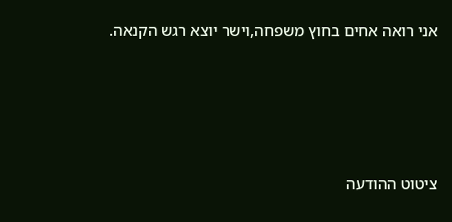אני רואה אחים בחוץ משפחה,וישר יוצא רגש הקנאה.





ציטוט ההודעה